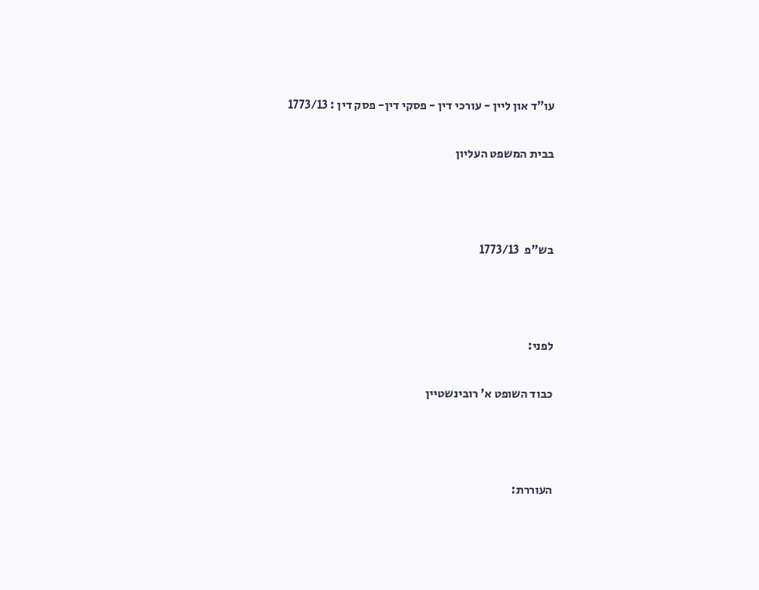עו"ד און ליין - עורכי דין - פסקי דין- פסק דין : 1773/13

בבית המשפט העליון



בש"פ  1773/13



לפני:

כבוד השופט א' רובינשטיין



העוררת: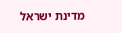מדינת ישראל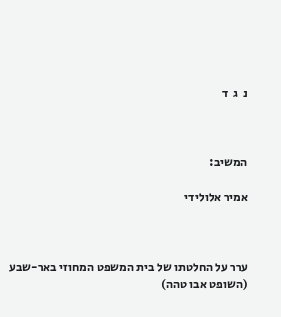נ  ג  ד



המשיב:

אמיר אלולידי



ערר על החלטתו של בית המשפט המחוזי באר-שבע (השופט אבו טהה)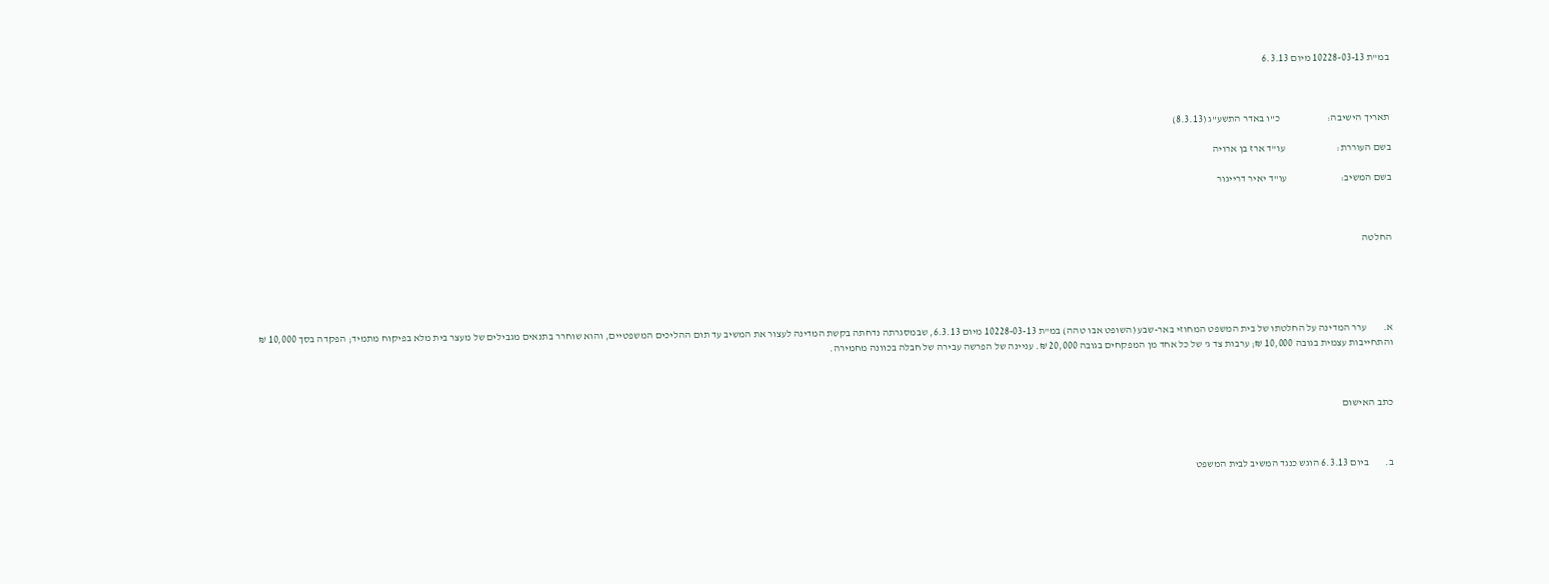במ"ת 10228-03-13 מיום 6.3.13



תאריך הישיבה:                       כ"ו באדר התשע"ג (8.3.13)

בשם העוררת:                         עו"ד ארז בן ארויה

בשם המשיב:                          עו"ד יאיר דרייגור



החלטה





א.        ערר המדינה על החלטתו של בית המשפט המחוזי באר-שבע (השופט אבו טהה) במ"ת 10228-03-13 מיום 6.3.13, שבמסגרתה נדחתה בקשת המדינה לעצור את המשיב עד תום ההליכים המשפטיים, והוא שוחרר בתנאים מגבילים של מעצר בית מלא בפיקוח מתמיד; הפקדה בסך 10,000 ₪ והתחייבות עצמית בגובה 10,000 ₪; ערבות צד ג' של כל אחד מן המפקחים בגובה 20,000 ₪. עניינה של הפרשה עבירה של חבלה בכוונה מחמירה.



כתב האישום



ב.        ביום 6.3.13 הוגש כנגד המשיב לבית המשפט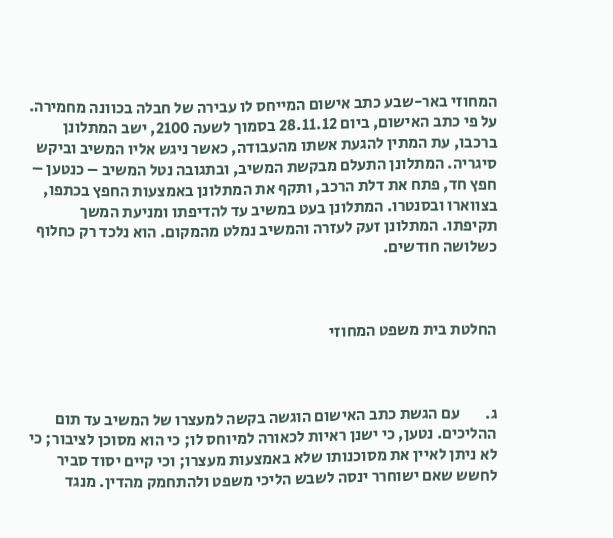המחוזי באר-שבע כתב אישום המייחס לו עבירה של חבלה בכוונה מחמירה. על פי כתב האישום, ביום 28.11.12 בסמוך לשעה 2100, ישב המתלונן ברכבו, עת המתין להגעת אשתו מהעבודה, כאשר ניגש אליו המשיב וביקש סיגריה. המתלונן התעלם מבקשת המשיב, ובתגובה נטל המשיב – כנטען – חפץ חד, פתח את דלת הרכב, ותקף את המתלונן באמצעות החפץ בכתפו, בצווארו ובסנטרו. המתלונן בעט במשיב עד להדיפתו ומניעת המשך תקיפתו. המתלונן זעק לעזרה והמשיב נמלט מהמקום. הוא נלכד רק כחלוף כשלושה חודשים.



החלטת בית משפט המחוזי



ג.        עם הגשת כתב האישום הוגשה בקשה למעצרו של המשיב עד תום ההליכים. נטען, כי ישנן ראיות לכאורה למיוחס לו; כי הוא מסוכן לציבור; כי לא ניתן לאיין את מסוכנותו שלא באמצעות מעצרו; וכי קיים יסוד סביר לחשש שאם ישוחרר ינסה לשבש הליכי משפט ולהתחמק מהדין. מנגד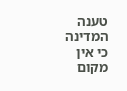טענה המדינה כי אין מקום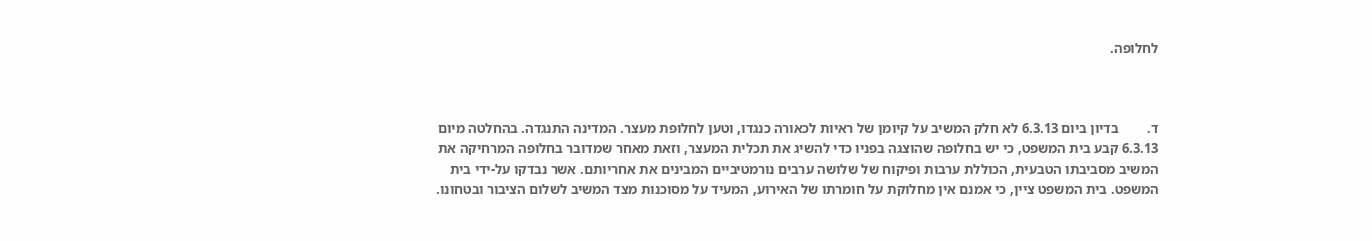לחלופה.



ד.        בדיון ביום 6.3.13 לא חלק המשיב על קיומן של ראיות לכאורה כנגדו, וטען לחלופת מעצר. המדינה התנגדה. בהחלטה מיום 6.3.13 קבע בית המשפט, כי יש בחלופה שהוצגה בפניו כדי להשיג את תכלית המעצר, וזאת מאחר שמדובר בחלופה המרחיקה את המשיב מסביבתו הטבעית, הכוללת ערבות ופיקוח של שלושה ערבים נורמטיביים המבינים את אחריותם. אשר נבדקו על-ידי בית המשפט. בית המשפט ציין, כי אמנם אין מחלוקת על חומרתו של האירוע, המעיד על מסוכנות מצד המשיב לשלום הציבור ובטחונו.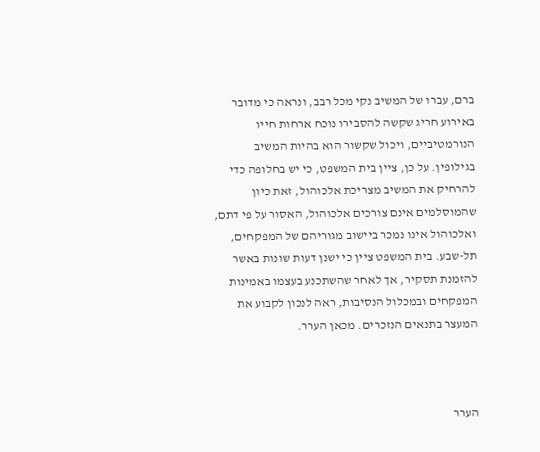ברם, עברו של המשיב נקי מכל רבב, ונראה כי מדובר באירוע חריג שקשה להסבירו נוכח ארחות חייו הנורמטיביים, ויכול שקשור הוא בהיות המשיב בגילופין. על כן, ציין בית המשפט, כי יש בחלופה כדי להרחיק את המשיב מצריכת אלכוהול, זאת כיון שהמוסלמים אינם צורכים אלכוהול, האסור על פי דתם, ואלכוהול אינו נמכר ביישוב מגוריהם של המפקחים, תל-שבע. בית המשפט ציין כי ישנן דעות שונות באשר להזמנת תסקיר, אך לאחר שהשתכנע בעצמו באמינות המפקחים ובמכלול הנסיבות, ראה לנכון לקבוע את המעצר בתנאים הנזכרים. מכאן הערר.



הערר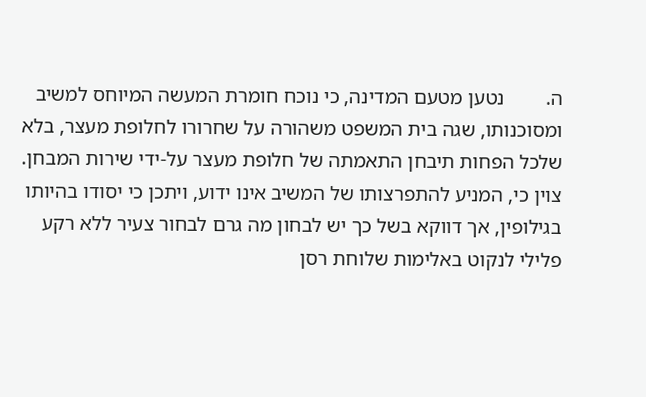ה.        נטען מטעם המדינה, כי נוכח חומרת המעשה המיוחס למשיב ומסוכנותו, שגה בית המשפט משהורה על שחרורו לחלופת מעצר, בלא שלכל הפחות תיבחן התאמתה של חלופת מעצר על-ידי שירות המבחן. צוין כי, המניע להתפרצותו של המשיב אינו ידוע, ויתכן כי יסודו בהיותו בגילופין, אך דווקא בשל כך יש לבחון מה גרם לבחור צעיר ללא רקע פלילי לנקוט באלימות שלוחת רסן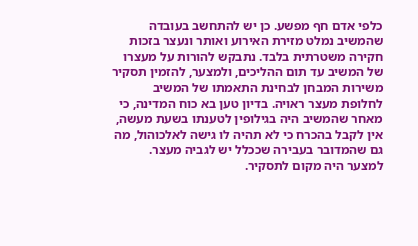כלפי אדם חף מפשע. כן יש להתחשב בעובדה שהמשיב נמלט מזירת האירוע ואותר ונעצר בזכות חקירה משטרתית בלבד. נתבקש להורות על מעצרו של המשיב עד תום ההליכים, ולמצער, להזמין תסקיר משירות המבחן לבחינת התאמתו של המשיב לחלופת מעצר ראויה. בדיון טען בא כוח המדינה, כי מאחר שהמשיב היה בגילופין לטענתו בשעת מעשה, אין לקבל בהכרח כי לא תהיה לו גישה לאלכוהול, מה גם שהמדובר בעבירה שככלל יש לגביה מעצר. למצער היה מקום לתסקיר.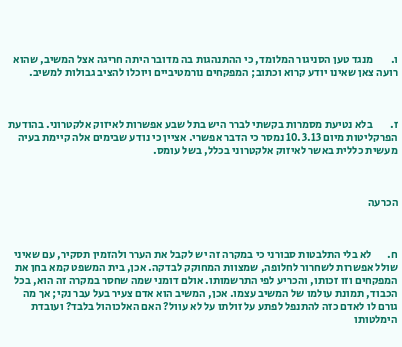ו.        מנגד טען הסניגור המלומד, כי ההתנהגות בה מדובר היתה חריגה אצל המשיב, שהוא רועה צאן שאינו יודע קרוא וכתוב; המפקחים נורמטיביים ויוכלו להציב גבולות למשיב.



ז.        בלא נטיעת מסמרות בקשתי לברר היש בתל שבע אפשרות לאיזוק אלקטרוני. בהודעת הפרקליטות מיום 10.3.13 נמסר כי הדבר אפשרי. אציין כי נודע שבימים אלה קיימת בעיה מעשית כללית באשר לאיזוק אלקטרוני בכלל, בשל עומס.



הכרעה



ח.       לא בלי התלבטות סבורני כי במקרה זה יש לקבל את הערר ולהזמין תסקיר, עם שאיני שולל אפשרות לשחרור לחלופה, שמצוות המחוקק לבדקה. אכן, בית המשפט קמא בחן את המפקחים וזו זכותו, והכריע לפי התרשמותו. אולם דומני שמה שחסר במקרה זה הוא, בכל הכבוד, תמונת עולמו של המשיב עצמו. אכן, המשיב הוא אדם צעיר בעל עבר נקי; אך מה גורם לו לאדם כזה להתנפל לפתע על זולתו על לא עוול? האם האלכוהול בלבד? ועובדת הימלטותו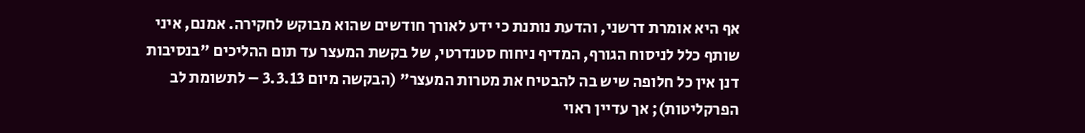אף היא אומרת דרשני, והדעת נותנת כי ידע לאורך חודשים שהוא מבוקש לחקירה. אמנם, איני שותף כלל לניסוח הגורף, המדיף ניחוח סטנדרטי, של בקשת המעצר עד תום ההליכים "בנסיבות דנן אין כל חלופה שיש בה להבטיח את מטרות המעצר" (הבקשה מיום 3.3.13 – לתשומת לב הפרקליטות); אך עדיין ראוי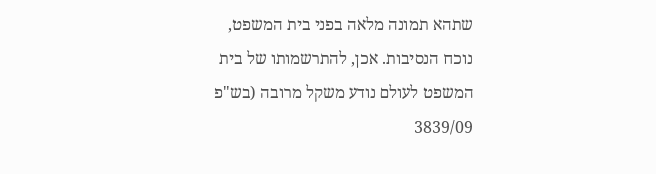שתהא תמונה מלאה בפני בית המשפט, נוכח הנסיבות. אכן, להתרשמותו של בית המשפט לעולם נודע משקל מרובה (בש"פ 3839/09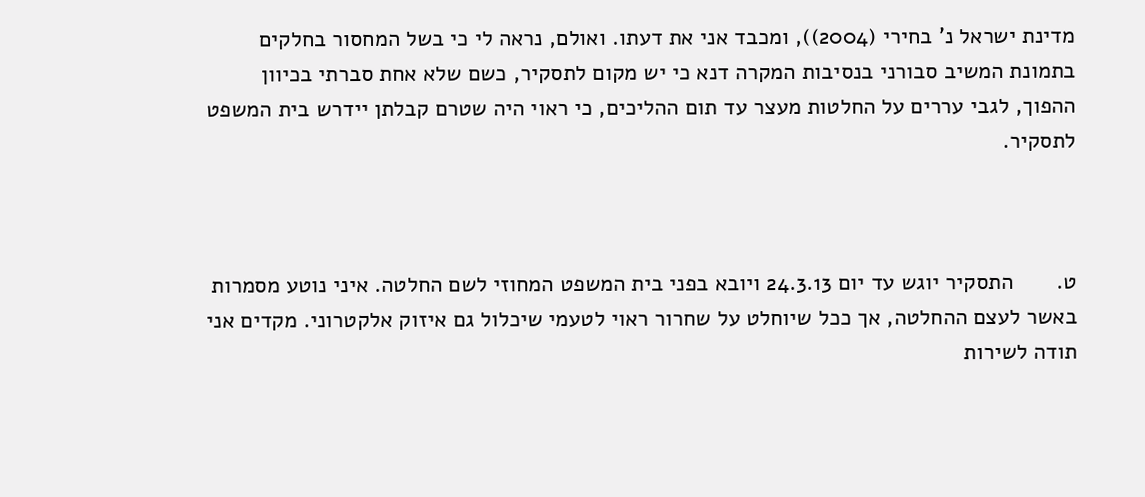מדינת ישראל נ' בחירי (2004)), ומכבד אני את דעתו. ואולם, נראה לי כי בשל המחסור בחלקים בתמונת המשיב סבורני בנסיבות המקרה דנא כי יש מקום לתסקיר, כשם שלא אחת סברתי בכיוון ההפוך, לגבי עררים על החלטות מעצר עד תום ההליכים, כי ראוי היה שטרם קבלתן יידרש בית המשפט לתסקיר.



ט.       התסקיר יוגש עד יום 24.3.13 ויובא בפני בית המשפט המחוזי לשם החלטה. איני נוטע מסמרות באשר לעצם ההחלטה, אך ככל שיוחלט על שחרור ראוי לטעמי שיכלול גם איזוק אלקטרוני. מקדים אני תודה לשירות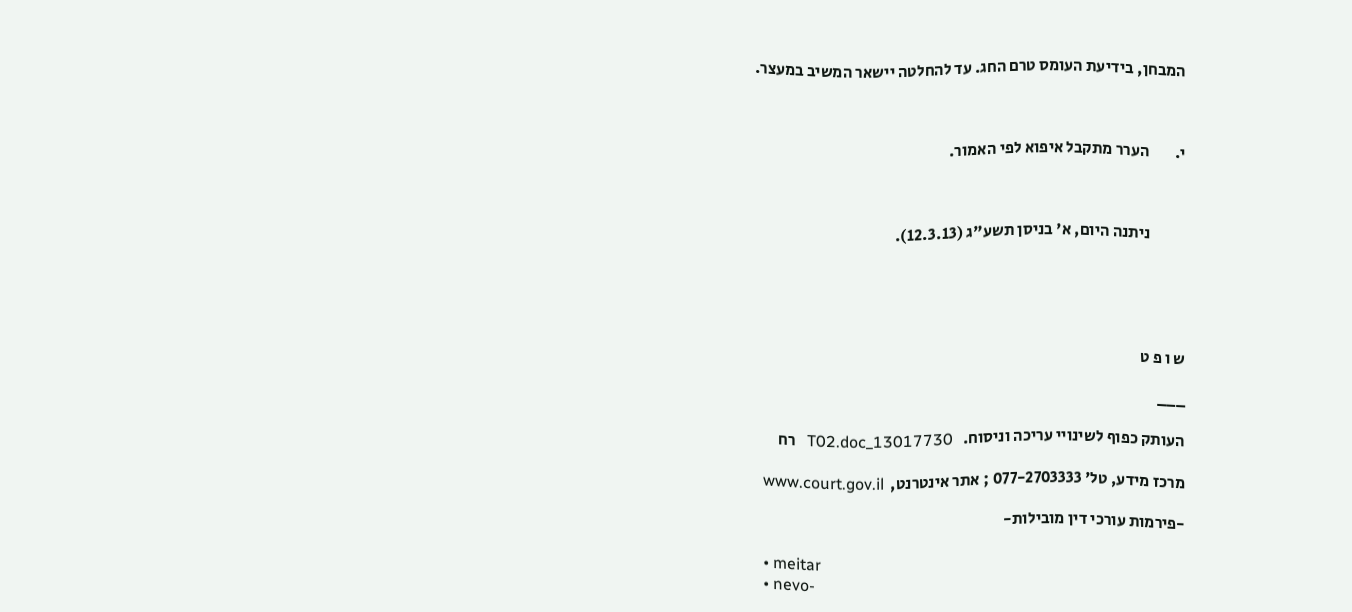המבחן, בידיעת העומס טרם החג. עד להחלטה יישאר המשיב במעצר.



י.        הערר מתקבל איפוא לפי האמור.



           ניתנה היום, א' בניסן תשע"ג (12.3.13).





ש ו פ ט

___

העותק כפוף לשינויי עריכה וניסוח.   13017730_T02.doc   רח

מרכז מידע, טל' 077-2703333 ; אתר אינטרנט,  www.court.gov.il

-פירמות עורכי דין מובילות-

  • meitar
  • nevo-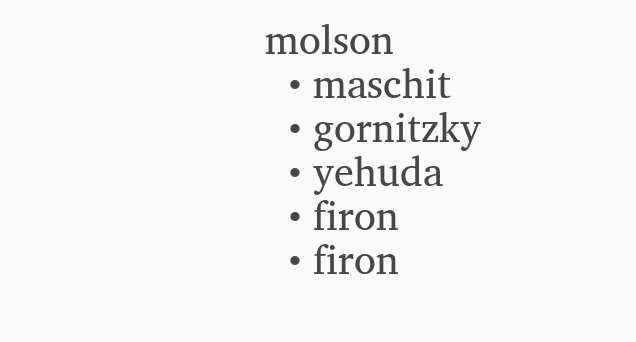molson
  • maschit
  • gornitzky
  • yehuda
  • firon
  • firon